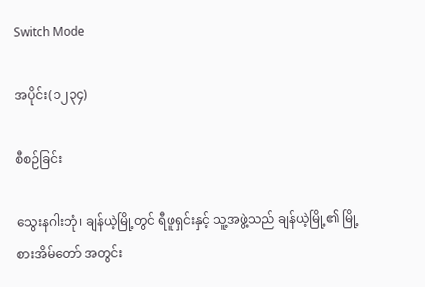Switch Mode

အပိုင်း(၁၂၃၄)

စီစဉ်ခြင်း

သွေးနဂါးဘုံ၊ ချန်ယဲ့မြို့တွင် ရီဖူရှင်းနှင့် သူ့အဖွဲ့သည် ချန်ယဲ့မြို့၏ မြို့စားအိမ်တော် အတွင်း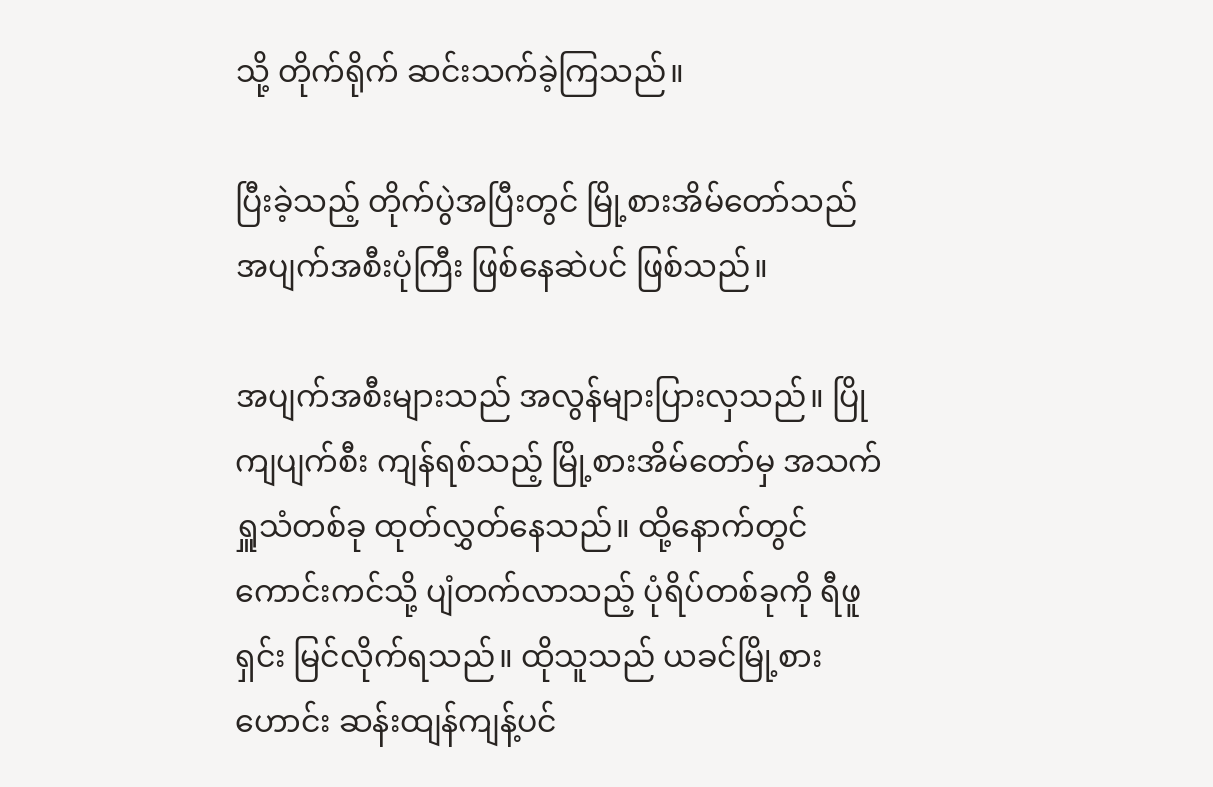သို့ တိုက်ရိုက် ဆင်းသက်ခဲ့ကြသည်။

ပြီးခဲ့သည့် တိုက်ပွဲအပြီးတွင် မြို့စားအိမ်တော်သည် အပျက်အစီးပုံကြီး ဖြစ်နေဆဲပင် ဖြစ်သည်။

အပျက်အစီးများသည် အလွန်များပြားလှသည်။ ပြိုကျပျက်စီး ကျန်ရစ်သည့် မြို့စားအိမ်တော်မှ အသက်ရှူသံတစ်ခု ထုတ်လွှတ်နေသည်။ ထို့နောက်တွင် ကောင်းကင်သို့ ပျံတက်လာသည့် ပုံရိပ်တစ်ခုကို ရီဖူရှင်း မြင်လိုက်ရသည်။ ထိုသူသည် ယခင်မြို့စားဟောင်း ဆန်းထျန်ကျန့်ပင်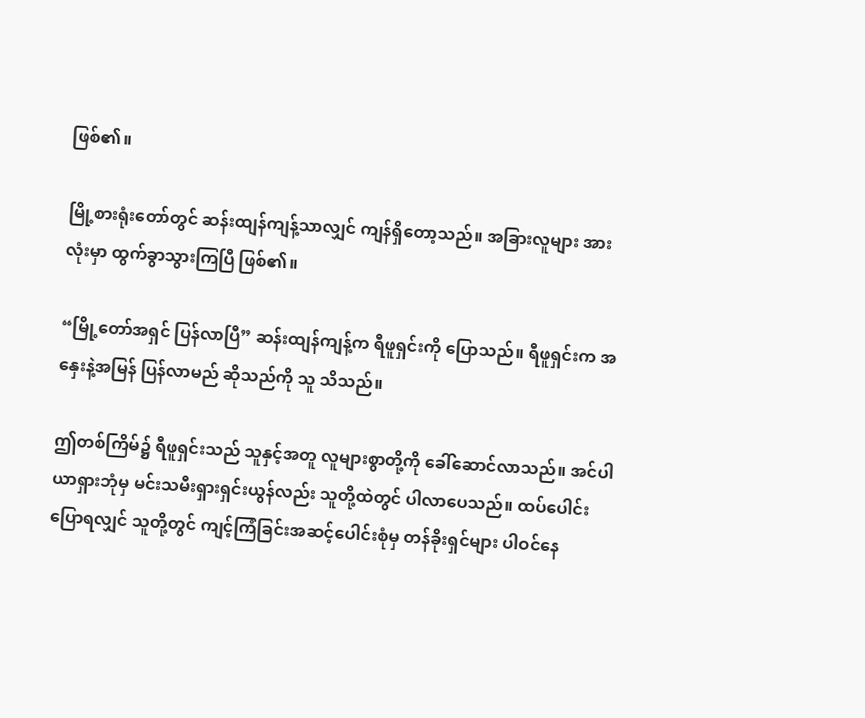ဖြစ်၏။

မြို့စားရုံးတော်တွင် ဆန်းထျန်ကျန့်သာလျှင် ကျန်ရှိတော့သည်။ အခြားလူများ အားလုံးမှာ ထွက်ခွာသွားကြပြီ ဖြစ်၏။

“မြို့တော်အရှင် ပြန်လာပြီ” ဆန်းထျန်ကျန့်က ရီဖူရှင်းကို ပြောသည်။ ရီဖူရှင်းက အနှေးနဲ့အမြန် ပြန်လာမည် ဆိုသည်ကို သူ သိသည်။

ဤတစ်ကြိမ်၌ ရီဖူရှင်းသည် သူနှင့်အတူ လူများစွာတို့ကို ခေါ်ဆောင်လာသည်။ အင်ပါယာရှားဘုံမှ မင်းသမီးရှားရှင်းယွန်လည်း သူတို့ထဲတွင် ပါလာပေသည်။ ထပ်ပေါင်းပြောရလျှင် သူတို့တွင် ကျင့်ကြံခြင်းအဆင့်ပေါင်းစုံမှ တန်ခိုးရှင်များ ပါဝင်နေ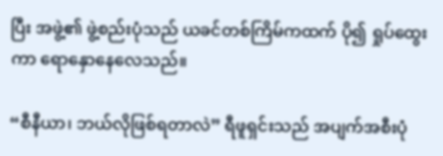ပြီး အဖွဲ့၏ ဖွဲ့စည်းပုံသည် ယခင်တစ်ကြိမ်ကထက် ပို၍ ရှုပ်ထွေးကာ ရောနှောနေလေသည်။

“စီနီယာ၊ ဘယ်လိုဖြစ်ရတာလဲ” ရီဖူရှင်းသည် အပျက်အစီးပုံ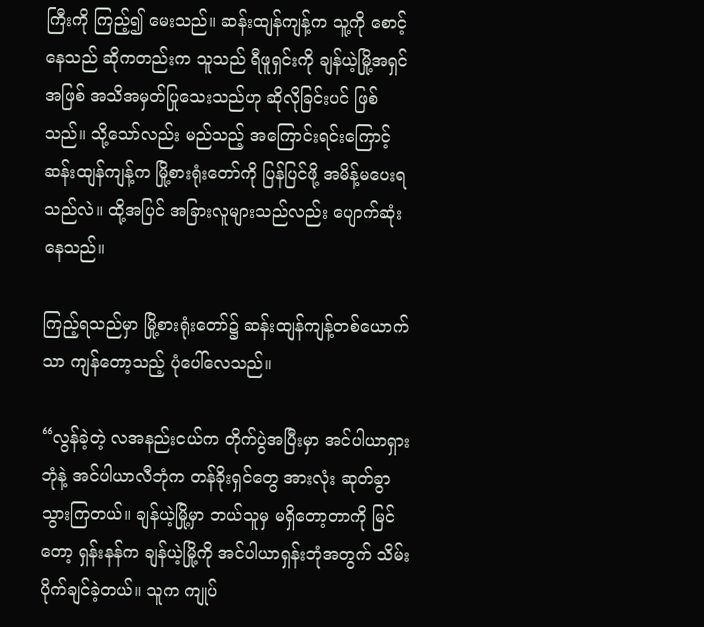ကြီးကို ကြည့်၍ မေးသည်။ ဆန်းထျန်ကျန့်က သူ့ကို စောင့်နေသည် ဆိုကတည်းက သူသည် ရီဖူရှင်းကို ချန်ယဲ့မြို့အရှင်အဖြစ် အသိအမှတ်ပြုသေးသည်ဟု ဆိုလိုခြင်းပင် ဖြစ်သည်။ သို့သော်လည်း မည်သည့် အကြောင်းရင်းကြောင့် ဆန်းထျန်ကျန့်က မြို့စားရုံးတော်ကို ပြန်ပြင်ဖို့ အမိန့်မပေးရသည်လဲ။ ထို့အပြင် အခြားလူများသည်လည်း ပျောက်ဆုံးနေသည်။

ကြည့်ရသည်မှာ မြို့စားရုံးတော်၌ ဆန်းထျန်ကျန့်တစ်ယောက်သာ ကျန်တော့သည့် ပုံပေါ်လေသည်။

“လွန်ခဲ့တဲ့ လအနည်းငယ်က တိုက်ပွဲအပြီးမှာ အင်ပါယာရှားဘုံနဲ့ အင်ပါယာလီဘုံက တန်ခိုးရှင်တွေ အားလုံး ဆုတ်ခွာသွားကြတယ်။ ချန်ယဲ့မြို့မှာ ဘယ်သူမှ မရှိတော့တာကို မြင်တော့ ရှန်းနန်က ချန်ယဲ့မြို့ကို အင်ပါယာရှန်းဘုံအတွက် သိမ်းပိုက်ချင်ခဲ့တယ်။ သူက ကျုပ်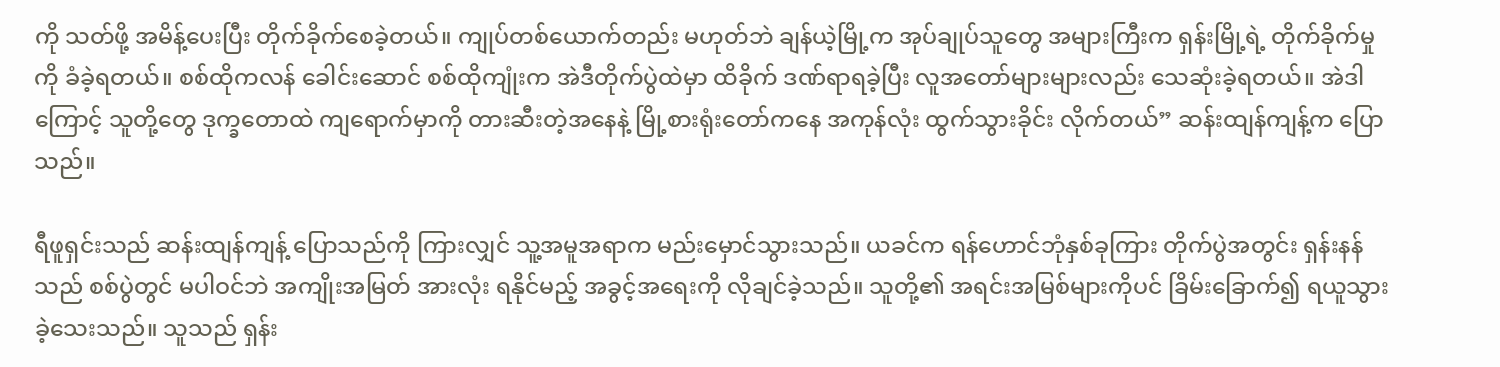ကို သတ်ဖို့ အမိန့်ပေးပြီး တိုက်ခိုက်စေခဲ့တယ်။ ကျုပ်တစ်ယောက်တည်း မဟုတ်ဘဲ ချန်ယဲ့မြို့က အုပ်ချုပ်သူတွေ အများကြီးက ရှန်းမြို့ရဲ့ တိုက်ခိုက်မှုကို ခံခဲ့ရတယ်။ စစ်ထိုကလန် ခေါင်းဆောင် စစ်ထိုကျုံးက အဲဒီတိုက်ပွဲထဲမှာ ထိခိုက် ဒဏ်ရာရခဲ့ပြီး လူအတော်များများလည်း သေဆုံးခဲ့ရတယ်။ အဲဒါကြောင့် သူတို့တွေ ဒုက္ခတောထဲ ကျရောက်မှာကို တားဆီးတဲ့အနေနဲ့ မြို့စားရုံးတော်ကနေ အကုန်လုံး ထွက်သွားခိုင်း လိုက်တယ်” ဆန်းထျန်ကျန့်က ပြောသည်။

ရီဖူရှင်းသည် ဆန်းထျန်ကျန့် ပြောသည်ကို ကြားလျှင် သူ့အမူအရာက မည်းမှောင်သွားသည်။ ယခင်က ရန်ဟောင်ဘုံနှစ်ခုကြား တိုက်ပွဲအတွင်း ရှန်းနန်သည် စစ်ပွဲတွင် မပါဝင်ဘဲ အကျိုးအမြတ် အားလုံး ရနိုင်မည့် အခွင့်အရေးကို လိုချင်ခဲ့သည်။ သူတို့၏ အရင်းအမြစ်များကိုပင် ခြိမ်းခြောက်၍ ရယူသွားခဲ့သေးသည်။ သူသည် ရှန်း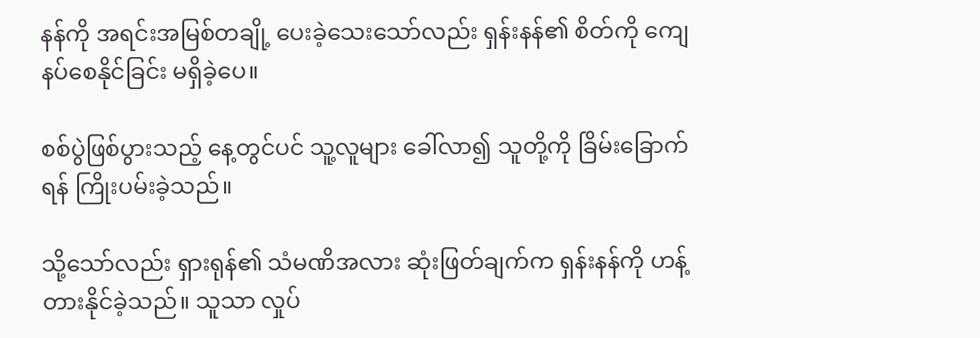နန်ကို အရင်းအမြစ်တချို့ ပေးခဲ့သေးသော်လည်း ရှန်းနန်၏ စိတ်ကို ကျေနပ်စေနိုင်ခြင်း မရှိခဲ့ပေ။

စစ်ပွဲဖြစ်ပွားသည့် နေ့တွင်ပင် သူ့လူများ ခေါ်လာ၍ သူတို့ကို ခြိမ်းခြောက်ရန် ကြိုးပမ်းခဲ့သည်။

သို့သော်လည်း ရှားရုန်၏ သံမဏိအလား ဆုံးဖြတ်ချက်က ရှန်းနန်ကို ဟန့်တားနိုင်ခဲ့သည်။ သူသာ လှုပ်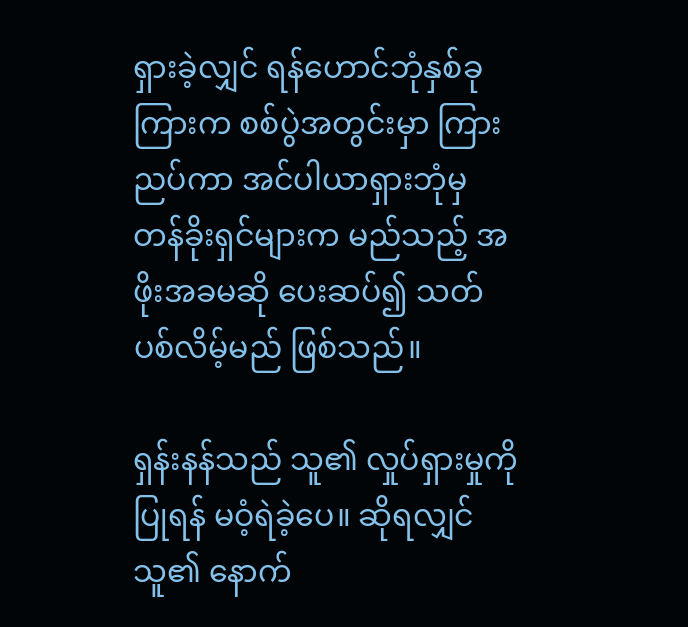ရှားခဲ့လျှင် ရန်ဟောင်ဘုံနှစ်ခုကြားက စစ်ပွဲအတွင်းမှာ ကြားညပ်ကာ အင်ပါယာရှားဘုံမှ တန်ခိုးရှင်များက မည်သည့် အဖိုးအခမဆို ပေးဆပ်၍ သတ်ပစ်လိမ့်မည် ဖြစ်သည်။

ရှန်းနန်သည် သူ၏ လှုပ်ရှားမှုကို ပြုရန် မဝံ့ရဲခဲ့ပေ။ ဆိုရလျှင် သူ၏ နောက်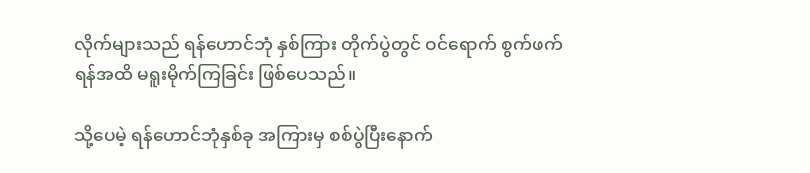လိုက်များသည် ရန်ဟောင်ဘုံ နှစ်ကြား တိုက်ပွဲတွင် ဝင်ရောက် စွက်ဖက်ရန်အထိ မရူးမိုက်ကြခြင်း ဖြစ်ပေသည်။

သို့ပေမဲ့ ရန်ဟောင်ဘုံနှစ်ခု အကြားမှ စစ်ပွဲပြီးနောက်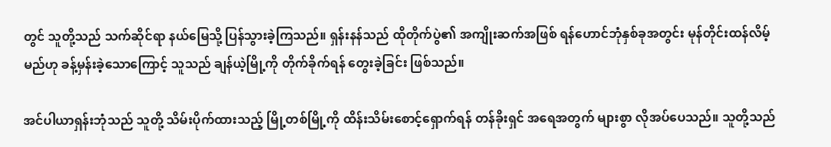တွင် သူတို့သည် သက်ဆိုင်ရာ နယ်မြေသို့ ပြန်သွားခဲ့ကြသည်။ ရှန်းနန်သည် ထိုတိုက်ပွဲ၏ အကျိုးဆက်အဖြစ် ရန်ဟောင်ဘုံနှစ်ခုအတွင်း မုန်တိုင်းထန်လိမ့်မည်ဟု ခန့်မှန်းခဲ့သောကြောင့် သူသည် ချန်ယဲ့မြို့ကို တိုက်ခိုက်ရန် တွေးခဲ့ခြင်း ဖြစ်သည်။

အင်ပါယာရှန်းဘုံသည် သူတို့ သိမ်းပိုက်ထားသည့် မြို့တစ်မြို့ကို ထိန်းသိမ်းစောင့်ရှောက်ရန် တန်ခိုးရှင် အရေအတွက် များစွာ လိုအပ်ပေသည်။ သူတို့သည်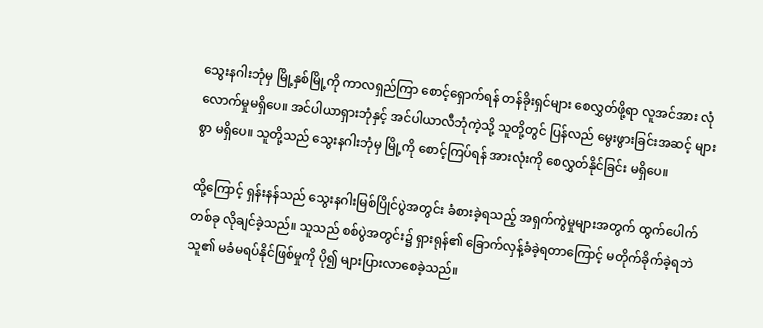သွေးနဂါးဘုံမှ မြို့နှစ်မြို့ကို ကာလရှည်ကြာ စောင့်ရှောက်ရန် တန်ခိုးရှင်များ စေလွှတ်ဖို့ရာ လူအင်အား လုံလောက်မှုမရှိပေ။ အင်ပါယာရှားဘုံနှင့် အင်ပါယာလီဘုံကဲ့သို့ သူတို့တွင် ပြန်လည် မွေးဖွားခြင်းအဆင့် များစွာ မရှိပေ။ သူတို့သည် သွေးနဂါးဘုံမှ မြို့ကို စောင့်ကြပ်ရန် အားလုံးကို စေလွှတ်နိုင်ခြင်း မရှိပေ။

ထို့ကြောင့် ရှန်းနန်သည် သွေးနဂါးမြစ်ပြိုင်ပွဲအတွင်း ခံစားခဲ့ရသည့် အရှက်ကွဲမှုများအတွက် ထွက်ပေါက်တစ်ခု လိုချင်ခဲ့သည်။ သူသည် စစ်ပွဲအတွင်း၌ ရှားရုန်၏ ခြောက်လှန့်ခံခဲ့ရတာကြောင့် မတိုက်ခိုက်ခဲ့ရဘဲ သူ၏ မခံမရပ်နိုင်ဖြစ်မှုကို ပို၍ များပြားလာစေခဲ့သည်။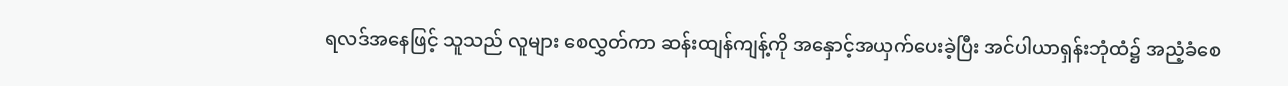ရလဒ်အနေဖြင့် သူသည် လူများ စေလွှတ်ကာ ဆန်းထျန်ကျန့်ကို အနှောင့်အယှက်ပေးခဲ့ပြီး အင်ပါယာရှန်းဘုံထံ၌ အညံ့ခံစေ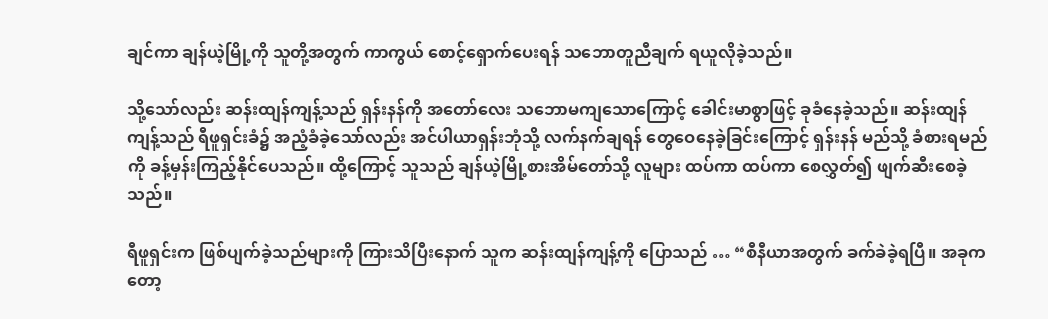ချင်ကာ ချန်ယဲ့မြို့ကို သူတို့အတွက် ကာကွယ် စောင့်ရှောက်ပေးရန် သဘောတူညီချက် ရယူလိုခဲ့သည်။

သို့သော်လည်း ဆန်းထျန်ကျန့်သည် ရှန်းနန်ကို အတော်လေး သဘောမကျသောကြောင့် ခေါင်းမာစွာဖြင့် ခုခံနေခဲ့သည်။ ဆန်းထျန်ကျန့်သည် ရီဖူရှင်းခံ၌ အညံ့ခံခဲ့သော်လည်း အင်ပါယာရှန်းဘုံသို့ လက်နက်ချရန် တွေဝေနေခဲ့ခြင်းကြောင့် ရှန်းနန် မည်သို့ ခံစားရမည်ကို ခန့်မှန်းကြည့်နိုင်ပေသည်။ ထို့ကြောင့် သူသည် ချန်ယဲ့မြို့စားအိမ်တော်သို့ လူများ ထပ်ကာ ထပ်ကာ စေလွှတ်၍ ဖျက်ဆီးစေခဲ့သည်။

ရီဖူရှင်းက ဖြစ်ပျက်ခဲ့သည်များကို ကြားသိပြီးနောက် သူက ဆန်းထျန်ကျန့်ကို ပြောသည် … “စီနီယာအတွက် ခက်ခဲခဲ့ရပြီ။ အခုကတော့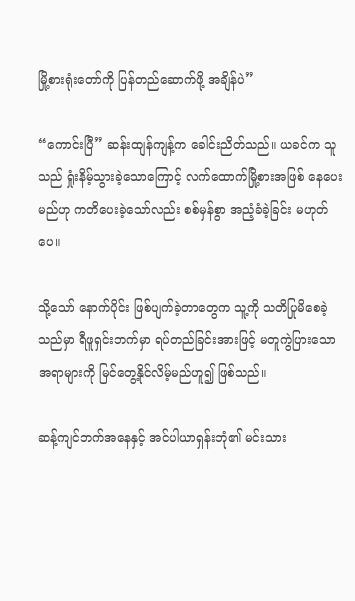မြို့စားရုံးတော်ကို ပြန်တည်ဆောက်ဖို့ အချိန်ပဲ”

“ကောင်းပြီ” ဆန်းထျန်ကျန့်က ခေါင်းညိတ်သည်။ ယခင်က သူသည် ရှုံးနိမ့်သွားခဲ့သောကြောင့် လက်ထောက်မြို့စားအဖြစ် နေပေးမည်ဟု ကတိပေးခဲ့သော်လည်း စစ်မှန်စွာ အညံ့ခံခဲ့ခြင်း မဟုတ်ပေ။

သို့သော် နောက်ပိုင်း ဖြစ်ပျက်ခဲ့တာတွေက သူ့ကို သတိပြုမိစေခဲ့သည်မှာ ရီဖူရှင်းဘက်မှာ ရပ်တည်ခြင်းအားဖြင့် မတူကွဲပြားသော အရာများကို မြင်တွေ့နိုင်လိမ့်မည်ဟူ၍ ဖြစ်သည်။

ဆန့်ကျင်ဘက်အနေနှင့် အင်ပါယာရှန်းဘုံ၏ မင်းသား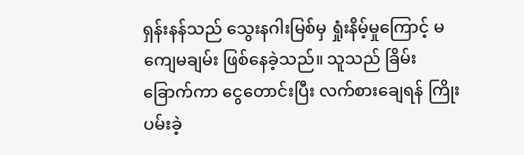ရှန်းနန်သည် သွေးနဂါးမြစ်မှ ရှုံးနိမ့်မှုကြောင့် မကျေမချမ်း ဖြစ်နေခဲ့သည်။ သူသည် ခြိမ်းခြောက်ကာ ငွေတောင်းပြီး လက်စားချေရန် ကြိုးပမ်းခဲ့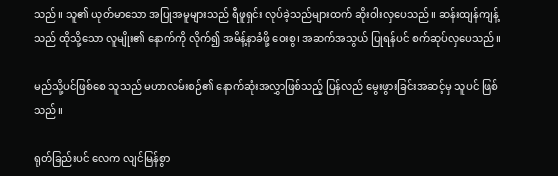သည်။ သူ၏ ယုတ်မာသော အပြုအမူများသည် ရီဖူရှင်း လုပ်ခဲ့သည်များထက် ဆိုးဝါးလှပေသည်။ ဆန်းထျန်ကျန့်သည် ထိုသို့သော လူမျိုး၏ နောက်ကို လိုက်၍ အမိန့်နာခံဖို့ ဝေးစွ၊ အဆက်အသွယ် ပြုရန်ပင် စက်ဆုပ်လှပေသည်။

မည်သို့ပင်ဖြစ်စေ သူသည် မဟာလမ်းစဉ်၏ နောက်ဆုံးအလွှာဖြစ်သည့် ပြန်လည် မွေးဖွားခြင်းအဆင့်မှ သူပင် ဖြစ်သည်။

ရုတ်ခြည်းပင် လေက လျင်မြန်စွာ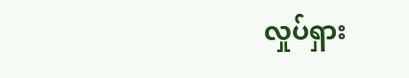လှုပ်ရှား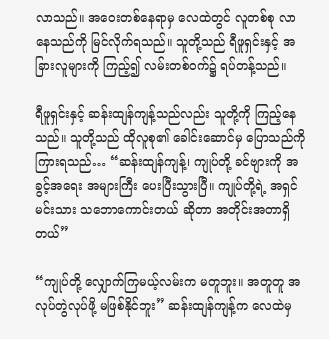လာသည်။ အဝေးတစ်နေရာမှ လေထဲတွင် လူတစ်စု လာနေသည်ကို မြင်လိုက်ရသည်။ သူတို့သည် ရီဖူရှင်းနှင့် အခြားလူများကို ကြည့်၍ လမ်းတစ်ဝက်၌ ရပ်တန့်သည်။

ရီဖူရှင်းနှင့် ဆန်းထျန်ကျန့်သည်လည်း သူတို့ကို ကြည့်နေသည်။ သူတို့သည် ထိုလူစု၏ ခေါင်းဆောင်မှ ပြောသည်ကို ကြားရသည်… “ဆန်းထျန်ကျန့်၊ ကျုပ်တို့ ခင်ဗျားကို အခွင့်အရေး အများကြီး ပေးပြီးသွားပြီ။ ကျုပ်တို့ရဲ့ အရှင်မင်းသား သဘောကောင်းတယ် ဆိုတာ အတိုင်းအတာရှိတယ်”

“ကျုပ်တို့ လျှောက်ကြမယ့်လမ်းက မတူဘူး။ အတူတူ အလုပ်တွဲလုပ်ဖို့ မဖြစ်နိုင်ဘူး” ဆန်းထျန်ကျန့်က လေထဲမှ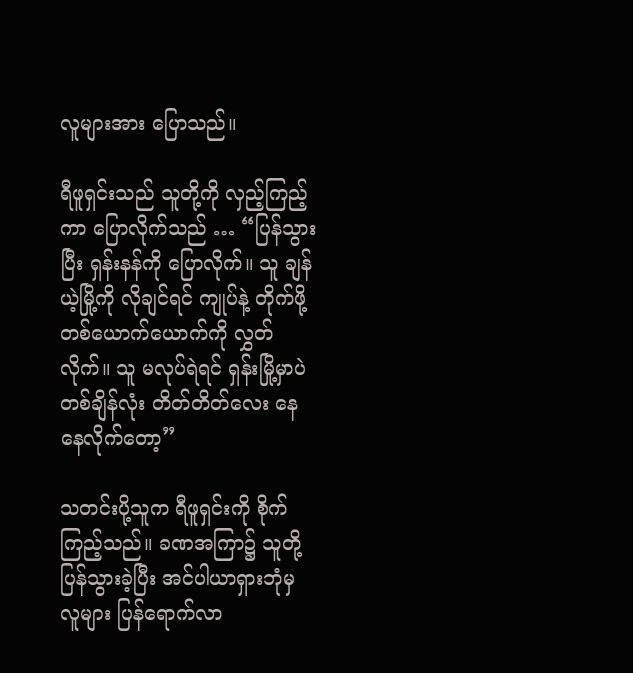လူများအား ပြောသည်။

ရီဖူရှင်းသည် သူတို့ကို လှည့်ကြည့်ကာ ပြောလိုက်သည် … “ပြန်သွားပြီး ရှန်းနန်ကို ပြောလိုက်။ သူ ချန်ယဲ့မြို့ကို လိုချင်ရင် ကျုပ်နဲ့ တိုက်ဖို့ တစ်ယောက်ယောက်ကို လွှတ်လိုက်။ သူ မလုပ်ရဲရင် ရှန်းမြို့မှာပဲ တစ်ချိန်လုံး တိတ်တိတ်လေး နေနေလိုက်တော့”

သတင်းပို့သူက ရီဖူရှင်းကို စိုက်ကြည့်သည်။ ခဏအကြာ၌ သူတို့ ပြန်သွားခဲ့ပြီး အင်ပါယာရှားဘုံမှ လူများ ပြန်ရောက်လာ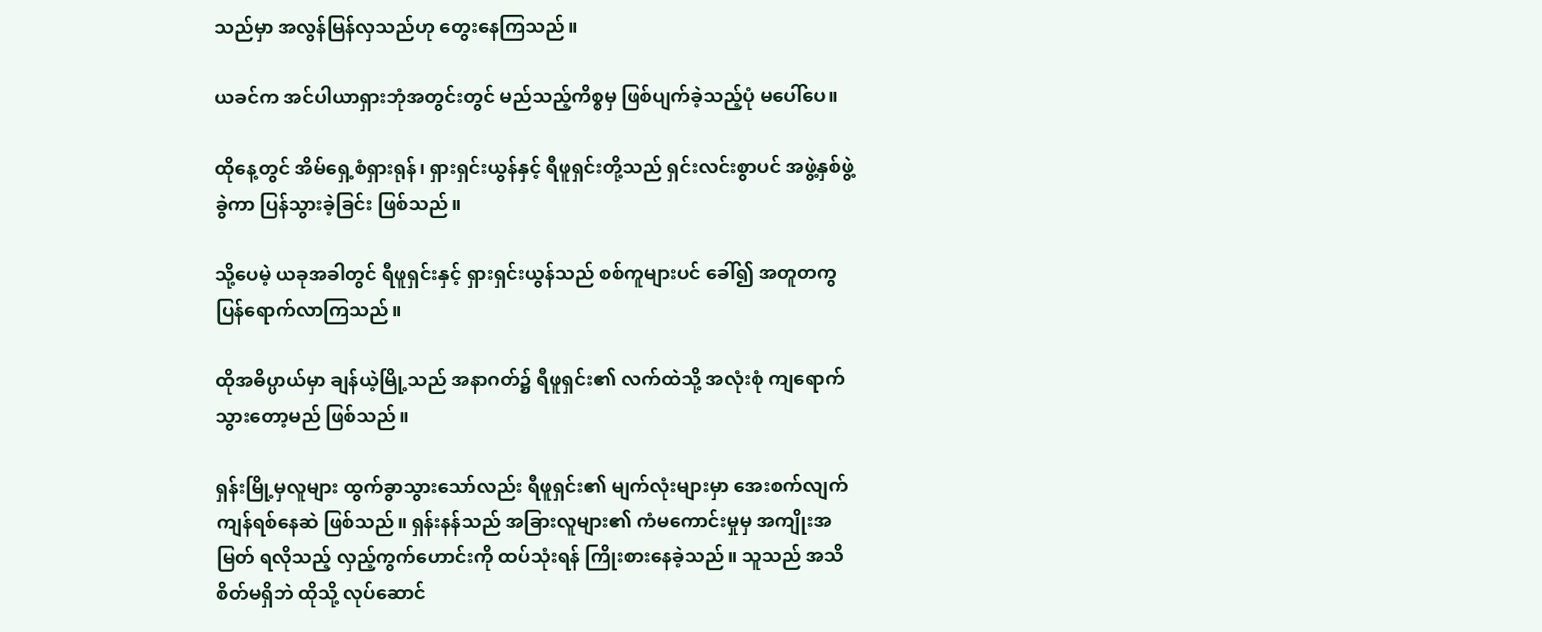သည်မှာ အလွန်မြန်လှသည်ဟု တွေးနေကြသည်။

ယခင်က အင်ပါယာရှားဘုံအတွင်းတွင် မည်သည့်ကိစ္စမှ ဖြစ်ပျက်ခဲ့သည့်ပုံ မပေါ်ပေ။

ထိုနေ့တွင် အိမ်ရှေ့စံရှားရုန်၊ ရှားရှင်းယွန်နှင့် ရီဖူရှင်းတို့သည် ရှင်းလင်းစွာပင် အဖွဲ့နှစ်ဖွဲ့ခွဲကာ ပြန်သွားခဲ့ခြင်း ဖြစ်သည်။

သို့ပေမဲ့ ယခုအခါတွင် ရီဖူရှင်းနှင့် ရှားရှင်းယွန်သည် စစ်ကူများပင် ခေါ်၍ အတူတကွ ပြန်ရောက်လာကြသည်။

ထိုအဓိပ္ပာယ်မှာ ချန်ယဲ့မြို့သည် အနာဂတ်၌ ရီဖူရှင်း၏ လက်ထဲသို့ အလုံးစုံ ကျရောက်သွားတော့မည် ဖြစ်သည်။

ရှန်းမြို့မှလူများ ထွက်ခွာသွားသော်လည်း ရီဖူရှင်း၏ မျက်လုံးများမှာ အေးစက်လျက် ကျန်ရစ်နေဆဲ ဖြစ်သည်။ ရှန်းနန်သည် အခြားလူများ၏ ကံမကောင်းမှုမှ အကျိုးအမြတ် ရလိုသည့် လှည့်ကွက်ဟောင်းကို ထပ်သုံးရန် ကြိုးစားနေခဲ့သည်။ သူသည် အသိစိတ်မရှိဘဲ ထိုသို့ လုပ်ဆောင်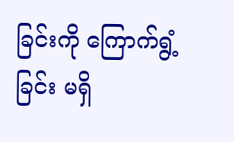ခြင်းကို ကြောက်ရွံ့ခြင်း မရှိ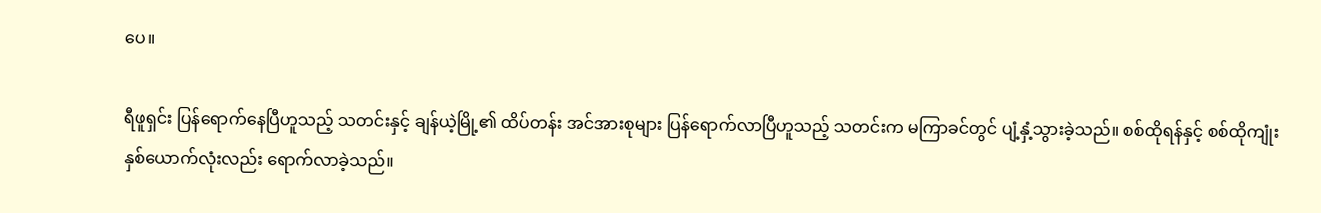ပေ။

ရီဖူရှင်း ပြန်ရောက်နေပြီဟူသည့် သတင်းနှင့် ချန်ယဲ့မြို့၏ ထိပ်တန်း အင်အားစုများ ပြန်ရောက်လာပြီဟူသည့် သတင်းက မကြာခင်တွင် ပျံ့နှံ့သွားခဲ့သည်။ စစ်ထိုရန်နှင့် စစ်ထိုကျုံး နှစ်ယောက်လုံးလည်း ရောက်လာခဲ့သည်။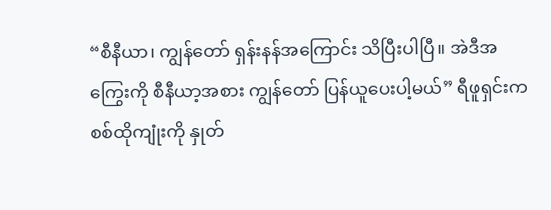“စီနီယာ၊ ကျွန်တော် ရှန်းနန်အကြောင်း သိပြီးပါပြီ။ အဲဒီအကြွေးကို စီနီယာ့အစား ကျွန်တော် ပြန်ယူပေးပါ့မယ်” ရီဖူရှင်းက စစ်ထိုကျုံးကို နှုတ်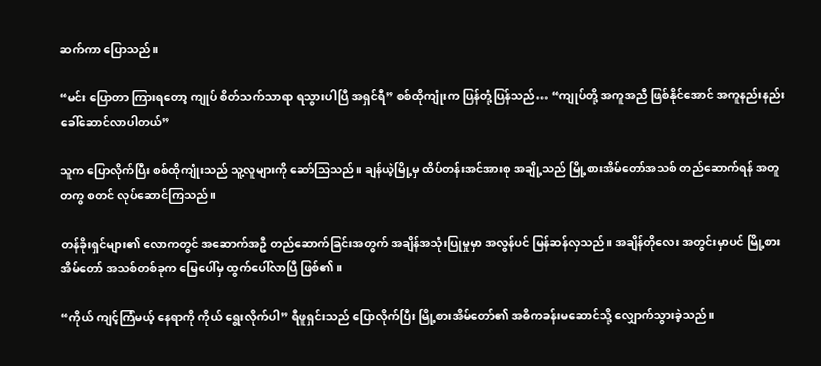ဆက်ကာ ပြောသည်။

“မင်း ပြောတာ ကြားရတော့ ကျုပ် စိတ်သက်သာရာ ရသွားပါပြီ အရှင်ရီ” စစ်ထိုကျုံးက ပြန်တုံ့ပြန်သည်… “ကျုပ်တို့ အကူအညီ ဖြစ်နိုင်အောင် အကူနည်းနည်း ခေါ်ဆောင်လာပါတယ်”

သူက ပြောလိုက်ပြီး စစ်ထိုကျုံးသည် သူ့လူများကို ဆော်သြသည်။ ချန်ယဲ့မြို့မှ ထိပ်တန်းအင်အားစု အချို့သည် မြို့စားအိမ်တော်အသစ် တည်ဆောက်ရန် အတူတကွ စတင် လုပ်ဆောင်ကြသည်။

တန်ခိုးရှင်များ၏ လောကတွင် အဆောက်အဦ တည်ဆောက်ခြင်းအတွက် အချိန်အသုံးပြုမှုမှာ အလွန်ပင် မြန်ဆန်လှသည်။ အချိန်တိုလေး အတွင်းမှာပင် မြို့စားအိမ်တော် အသစ်တစ်ခုက မြေပေါ်မှ ထွက်ပေါ်လာပြီ ဖြစ်၏။

“ကိုယ် ကျင့်ကြံမယ့် နေရာကို ကိုယ် ရွေးလိုက်ပါ” ရီဖူရှင်းသည် ပြောလိုက်ပြီး မြို့စားအိမ်တော်၏ အဓိကခန်းမဆောင်သို့ လျှောက်သွားခဲ့သည်။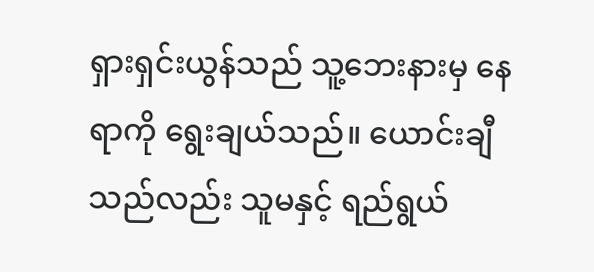ရှားရှင်းယွန်သည် သူ့ဘေးနားမှ နေရာကို ရွေးချယ်သည်။ ယောင်းချီသည်လည်း သူမနှင့် ရည်ရွယ်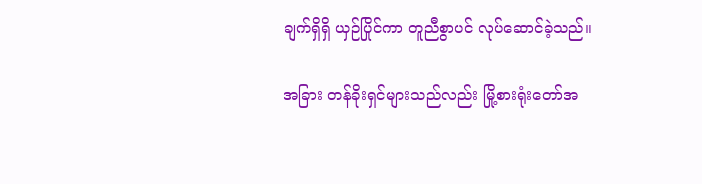ချက်ရှိရှိ ယှဉ်ပြိုင်ကာ တူညီစွာပင် လုပ်ဆောင်ခဲ့သည်။

အခြား တန်ခိုးရှင်များသည်လည်း မြို့စားရုံးတော်အ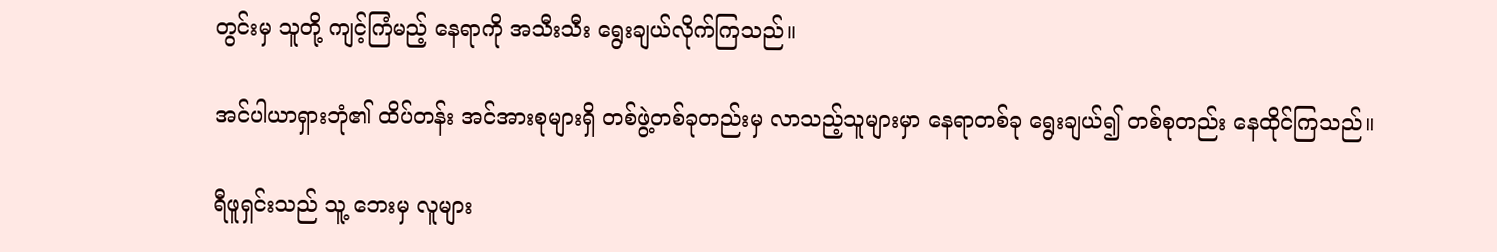တွင်းမှ သူတို့ ကျင့်ကြံမည့် နေရာကို အသီးသီး ရွေးချယ်လိုက်ကြသည်။

အင်ပါယာရှားဘုံ၏ ထိပ်တန်း အင်အားစုများရှိ တစ်ဖွဲ့တစ်ခုတည်းမှ လာသည့်သူများမှာ နေရာတစ်ခု ရွေးချယ်၍ တစ်စုတည်း နေထိုင်ကြသည်။

ရီဖူရှင်းသည် သူ့ ဘေးမှ လူများ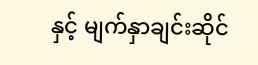နှင့် မျက်နှာချင်းဆိုင်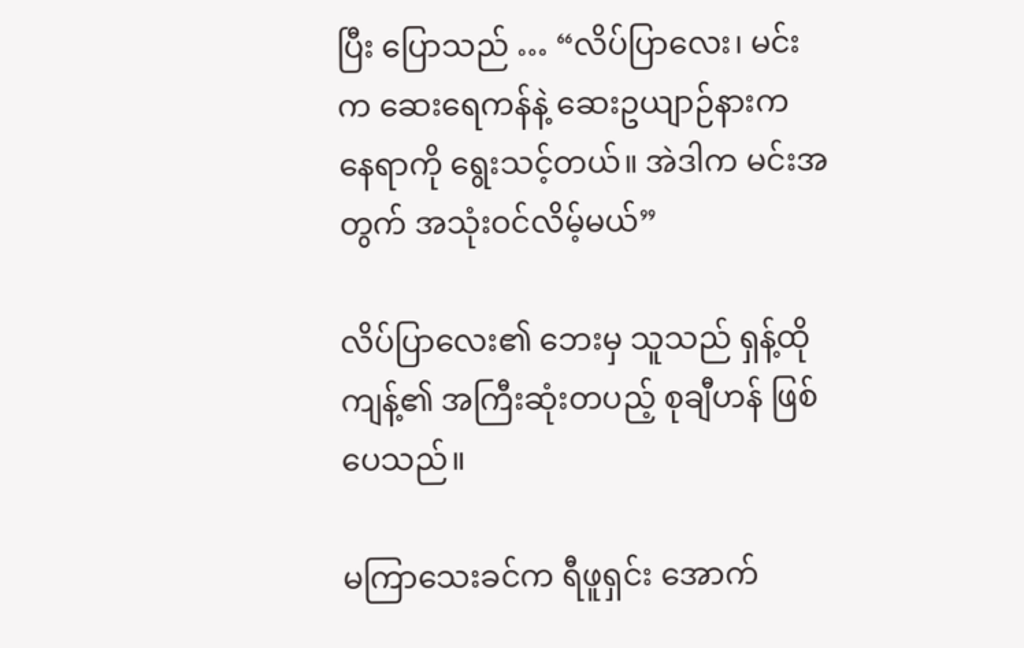ပြီး ပြောသည် … “လိပ်ပြာလေး၊ မင်းက ဆေးရေကန်နဲ့ ဆေးဥယျာဉ်နားက နေရာကို ရွေးသင့်တယ်။ အဲဒါက မင်းအတွက် အသုံးဝင်လိမ့်မယ်”

လိပ်ပြာလေး၏ ဘေးမှ သူသည် ရှန့်ထိုကျန့်၏ အကြီးဆုံးတပည့် စုချီဟန် ဖြစ်ပေသည်။

မကြာသေးခင်က ရီဖူရှင်း အောက်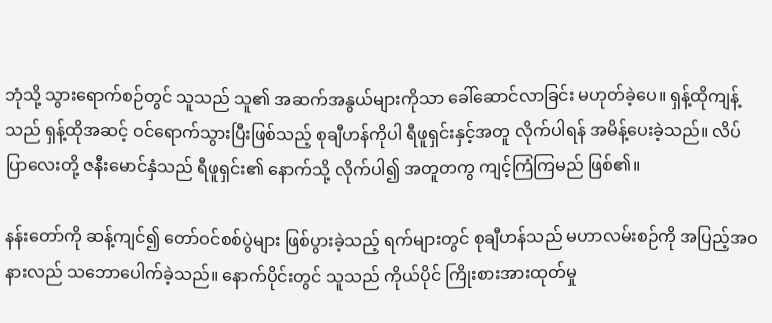ဘုံသို့ သွားရောက်စဉ်တွင် သူသည် သူ၏ အဆက်အနွယ်များကိုသာ ခေါ်ဆောင်လာခြင်း မဟုတ်ခဲ့ပေ။ ရှန့်ထိုကျန့်သည် ရှန့်ထိုအဆင့် ဝင်ရောက်သွားပြီးဖြစ်သည့် စုချီဟန်ကိုပါ ရီဖူရှင်းနှင့်အတူ လိုက်ပါရန် အမိန့်ပေးခဲ့သည်။ လိပ်ပြာလေးတို့ ဇနီးမောင်နှံသည် ရီဖူရှင်း၏ နောက်သို့ လိုက်ပါ၍ အတူတကွ ကျင့်ကြံကြမည် ဖြစ်၏။

နန်းတော်ကို ဆန့်ကျင်၍ တော်ဝင်စစ်ပွဲများ ဖြစ်ပွားခဲ့သည့် ရက်များတွင် စုချီဟန်သည် မဟာလမ်းစဉ်ကို အပြည့်အဝနားလည် သဘောပေါက်ခဲ့သည်။ နောက်ပိုင်းတွင် သူသည် ကိုယ်ပိုင် ကြိုးစားအားထုတ်မှု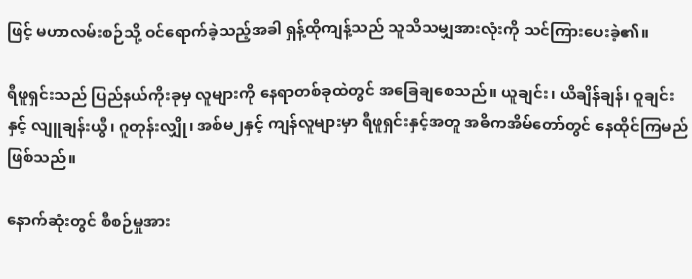ဖြင့် မဟာလမ်းစဉ်သို့ ဝင်ရောက်ခဲ့သည့်အခါ ရှန့်ထိုကျန့်သည် သူသိသမျှအားလုံးကို သင်ကြားပေးခဲ့၏။

ရီဖူရှင်းသည် ပြည်နယ်ကိုးခုမှ လူများကို နေရာတစ်ခုထဲတွင် အခြေချစေသည်။ ယူချင်း၊ ယိချိန်ချန်၊ ဝူချင်းနှင့် လျူချန်းယွီ၊ ဂူတုန်းလျှို၊ အစ်မ၂နှင့် ကျန်လူများမှာ ရီဖူရှင်းနှင့်အတူ အဓိကအိမ်တော်တွင် နေထိုင်ကြမည်ဖြစ်သည်။

နောက်ဆုံးတွင် စီစဉ်မှုအား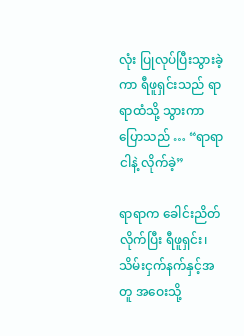လုံး ပြုလုပ်ပြီးသွားခဲ့ကာ ရီဖူရှင်းသည် ရာရာထံသို့ သွားကာ ပြောသည် … “ရာရာ ငါနဲ့ လိုက်ခဲ့”

ရာရာက ခေါင်းညိတ်လိုက်ပြီး ရီဖူရှင်း၊ သိမ်းငှက်နက်နှင့်အတူ အဝေးသို့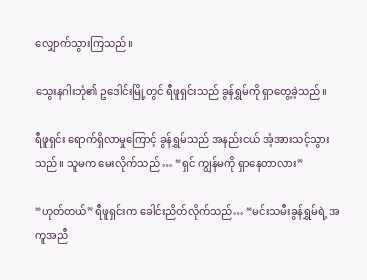လျှောက်သွားကြသည်။

သွေးနဂါးဘုံ၏ ဥဒေါင်းမြို့တွင် ရီဖူရှင်းသည် ခွန်ရွှမ်ကို ရှာတွေ့ခဲ့သည်။

ရီဖူရှင်း ရောက်ရှိလာမှုကြောင့် ခွန်ရွှမ်သည် အနည်းငယ် အံ့အားသင့်သွားသည်။ သူမက မေးလိုက်သည် … “ရှင် ကျွန်မကို ရှာနေတာလား”

“ဟုတ်တယ်” ရီဖူရှင်းက ခေါင်းညိတ်လိုက်သည်… “မင်းသမီးခွန်ရွှမ်ရဲ့ အကူအညီ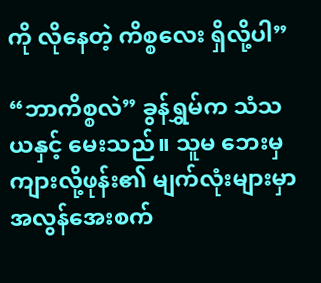ကို လိုနေတဲ့ ကိစ္စလေး ရှိလို့ပါ”

“ဘာကိစ္စလဲ” ခွန်ရွှမ်က သံသယနှင့် မေးသည်။ သူမ ဘေးမှ ကျားလို့ဖုန်း၏ မျက်လုံးများမှာ အလွန်အေးစက်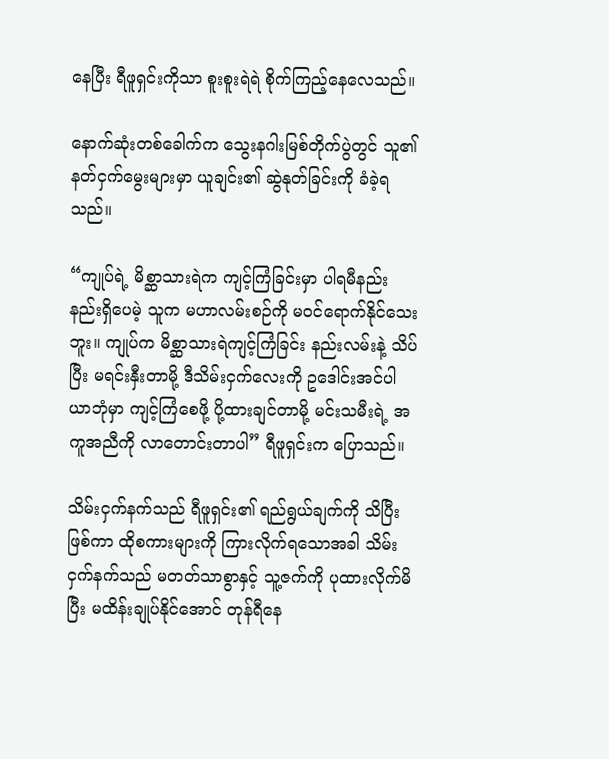နေပြီး ရီဖူရှင်းကိုသာ စူးစူးရဲရဲ စိုက်ကြည့်နေလေသည်။

နောက်ဆုံးတစ်ခေါက်က သွေးနဂါးမြစ်တိုက်ပွဲတွင် သူ၏ နတ်ငှက်မွေးများမှာ ယူချင်း၏ ဆွဲနုတ်ခြင်းကို ခံခဲ့ရသည်။

“ကျုပ်ရဲ့ မိစ္ဆာသားရဲက ကျင့်ကြံခြင်းမှာ ပါရမီနည်းနည်းရှိပေမဲ့ သူက မဟာလမ်းစဉ်ကို မဝင်ရောက်နိုင်သေးဘူး။ ကျုပ်က မိစ္ဆာသားရဲကျင့်ကြံခြင်း နည်းလမ်းနဲ့ သိပ်ပြီး မရင်းနှီးတာမို့ ဒီသိမ်းငှက်လေးကို ဥဒေါင်းအင်ပါယာဘုံမှာ ကျင့်ကြံစေဖို့ ပို့ထားချင်တာမို့ မင်းသမီးရဲ့ အကူအညီကို လာတောင်းတာပါ” ရီဖူရှင်းက ပြောသည်။

သိမ်းငှက်နက်သည် ရီဖူရှင်း၏ ရည်ရွယ်ချက်ကို သိပြီး ဖြစ်ကာ ထိုစကားများကို ကြားလိုက်ရသောအခါ သိမ်းငှက်နက်သည် မတတ်သာစွာနှင့် သူ့ဇက်ကို ပုထားလိုက်မိပြီး မထိန်းချုပ်နိုင်အောင် တုန်ရီနေ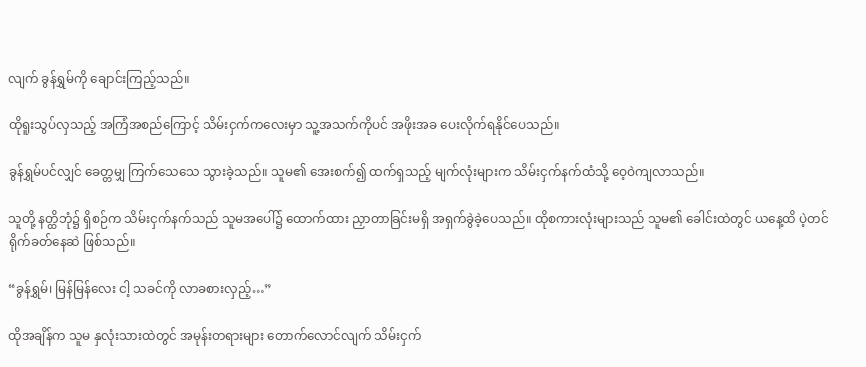လျက် ခွန်ရွှမ်ကို ချောင်းကြည့်သည်။

ထိုရူးသွပ်လှသည့် အကြံအစည်ကြောင့် သိမ်းငှက်ကလေးမှာ သူ့အသက်ကိုပင် အဖိုးအခ ပေးလိုက်ရနိုင်ပေသည်။

ခွန်ရွှမ်ပင်လျှင် ခေတ္တမျှ ကြက်သေသေ သွားခဲ့သည်။ သူမ၏ အေးစက်၍ ထက်ရှသည့် မျက်လုံးများက သိမ်းငှက်နက်ထံသို့ ဝေ့ဝဲကျလာသည်။

သူတို့ နတ္ထိဘုံ၌ ရှိစဉ်က သိမ်းငှက်နက်သည် သူမအပေါ်၌ ထောက်ထား ညှာတာခြင်းမရှိ အရှက်ခွဲခဲ့ပေသည်။ ထိုစကားလုံးများသည် သူမ၏ ခေါင်းထဲတွင် ယနေ့ထိ ပဲ့တင်ရိုက်ခတ်နေဆဲ ဖြစ်သည်။

“ခွန်ရွှမ်၊ မြန်မြန်လေး ငါ့ သခင်ကို လာခစားလှည့်…”

ထိုအချိန်က သူမ နှလုံးသားထဲတွင် အမုန်းတရားများ တောက်လောင်လျက် သိမ်းငှက်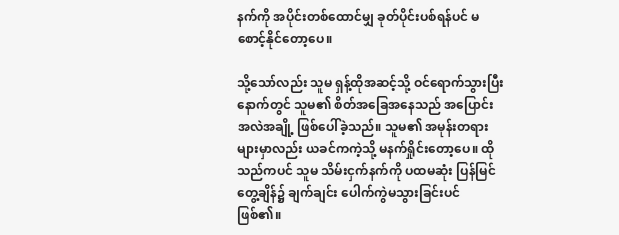နက်ကို အပိုင်းတစ်ထောင်မျှ ခုတ်ပိုင်းပစ်ရန်ပင် မစောင့်နိုင်တော့ပေ။

သို့သော်လည်း သူမ ရှန့်ထိုအဆင့်သို့ ဝင်ရောက်သွားပြီးနောက်တွင် သူမ၏ စိတ်အခြေအနေသည် အပြောင်းအလဲအချို့ ဖြစ်ပေါ်ခဲ့သည်။ သူမ၏ အမုန်းတရားများမှာလည်း ယခင်ကကဲ့သို့ မနက်ရှိုင်းတော့ပေ။ ထိုသည်ကပင် သူမ သိမ်းငှက်နက်ကို ပထမဆုံး ပြန်မြင်တွေ့ချိန်၌ ချက်ချင်း ပေါက်ကွဲမသွားခြင်းပင် ဖြစ်၏။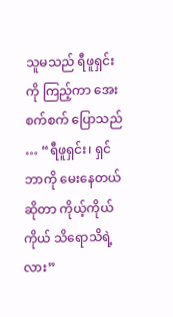သူမသည် ရီဖူရှင်းကို ကြည့်ကာ အေးစက်စက် ပြောသည် … “ရီဖူရှင်း၊ ရှင် ဘာကို မေးနေတယ်ဆိုတာ ကိုယ့်ကိုယ်ကိုယ် သိရောသိရဲ့လား”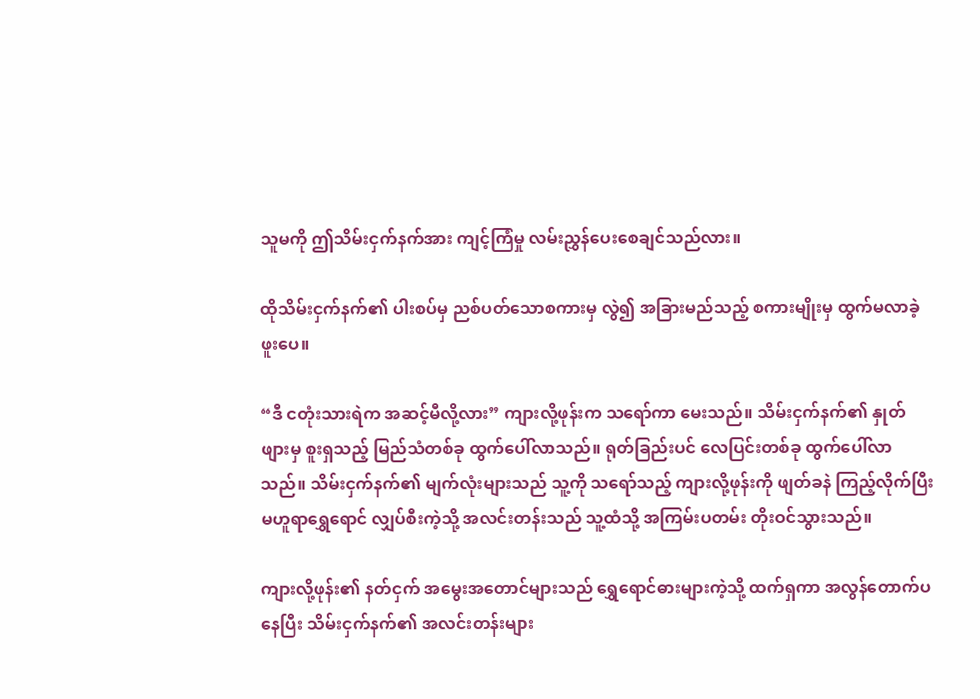သူမကို ဤသိမ်းငှက်နက်အား ကျင့်ကြံမှု လမ်းညွှန်ပေးစေချင်သည်လား။

ထိုသိမ်းငှက်နက်၏ ပါးစပ်မှ ညစ်ပတ်သောစကားမှ လွဲ၍ အခြားမည်သည့် စကားမျိုးမှ ထွက်မလာခဲ့ဖူးပေ။

“ဒီ ငတုံးသားရဲက အဆင့်မီလို့လား” ကျားလို့ဖုန်းက သရော်ကာ မေးသည်။ သိမ်းငှက်နက်၏ နှုတ်ဖျားမှ စူးရှသည့် မြည်သံတစ်ခု ထွက်ပေါ်လာသည်။ ရုတ်ခြည်းပင် လေပြင်းတစ်ခု ထွက်ပေါ်လာသည်။ သိမ်းငှက်နက်၏ မျက်လုံးများသည် သူ့ကို သရော်သည့် ကျားလို့ဖုန်းကို ဖျတ်ခနဲ ကြည့်လိုက်ပြီး မဟူရာရွှေရောင် လျှပ်စီးကဲ့သို့ အလင်းတန်းသည် သူ့ထံသို့ အကြမ်းပတမ်း တိုးဝင်သွားသည်။

ကျားလို့ဖုန်း၏ နတ်ငှက် အမွေးအတောင်များသည် ရွှေရောင်ဓားများကဲ့သို့ ထက်ရှကာ အလွန်တောက်ပနေပြီး သိမ်းငှက်နက်၏ အလင်းတန်းများ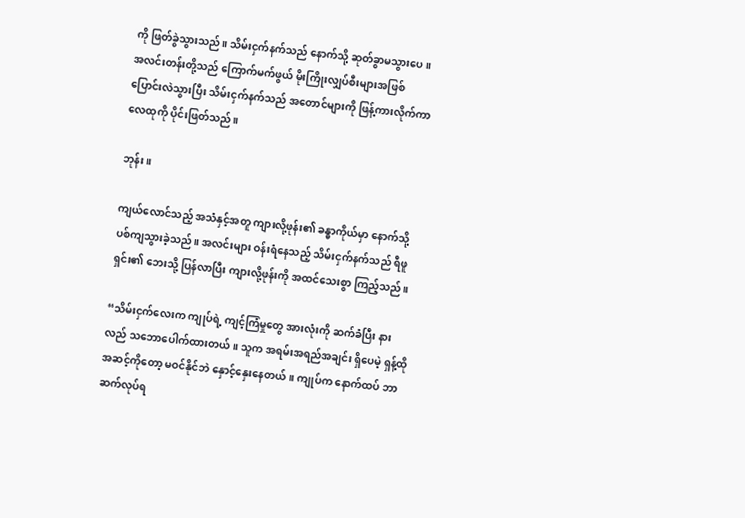ကို ဖြတ်ခွဲသွားသည်။ သိမ်းငှက်နက်သည် နောက်သို့ ဆုတ်ခွာမသွားပေ။ အလင်းတန်းတို့သည် ကြောက်မက်ဖွယ် မိုးကြိုးလျှပ်စီးများအဖြစ် ပြောင်းလဲသွားပြီး သိမ်းငှက်နက်သည် အတောင်များကို ဖြန့်ကားလိုက်ကာ လေထုကို ပိုင်းဖြတ်သည်။

ဘုန်း။

ကျယ်လောင်သည့် အသံနှင့်အတူ ကျားလို့ဖုန်း၏ ခန္ဓာကိုယ်မှာ နောက်သို့ ပစ်ကျသွားခဲ့သည်။ အလင်းများ ဝန်းရံနေသည့် သိမ်းငှက်နက်သည် ရီဖူရှင်း၏ ဘေးသို့ ပြန်လာပြီး ကျားလို့ဖုန်းကို အထင်သေးစွာ ကြည့်သည်။

“သိမ်းငှက်လေးက ကျုပ်ရဲ့ ကျင့်ကြံမှုတွေ အားလုံးကို ဆက်ခံပြီး နားလည် သဘောပေါက်ထားတယ်။ သူက အရမ်းအရည်အချင်း ရှိပေမဲ့ ရှန့်ထိုအဆင့်ကိုတော့ မဝင်နိုင်ဘဲ နှောင့်နှေးနေတယ်။ ကျုပ်က နောက်ထပ် ဘာဆက်လုပ်ရ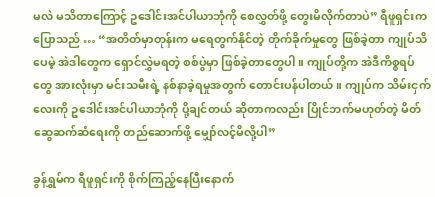မလဲ မသိတာကြောင့် ဥဒေါင်းအင်ပါယာဘုံကို စေလွှတ်ဖို့ တွေးမိလိုက်တာပဲ” ရီဖူရှင်းက ပြောသည် … “အတိတ်မှာတုန်းက မရေတွက်နိုင်တဲ့ တိုက်ခိုက်မှုတွေ ဖြစ်ခဲ့တာ ကျုပ်သိပေမဲ့ အဲဒါတွေက ရှောင်လွှဲမရတဲ့ စစ်ပွဲမှာ ဖြစ်ခဲ့တာတွေပါ။ ကျုပ်တို့က အဲဒီကိစ္စရပ်တွေ အားလုံးမှာ မင်းသမီးရဲ့ နစ်နာခဲ့ရမှုအတွက် တောင်းပန်ပါတယ်။ ကျုပ်က သိမ်းငှက်လေးကို ဥဒေါင်းအင်ပါယာဘုံကို ပို့ချင်တယ် ဆိုတာကလည်း ပြိုင်ဘက်မဟုတ်တဲ့ မိတ်ဆွေဆက်ဆံရေးကို တည်ဆောက်ဖို့ မျှော်လင့်မိလို့ပါ”

ခွန်ရွှမ်က ရီဖူရှင်းကို စိုက်ကြည့်နေပြီးနောက်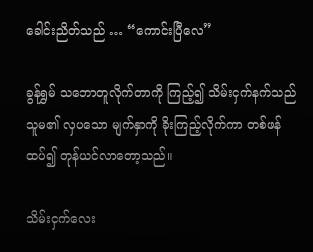ခေါင်းညိတ်သည် … “ကောင်းပြီလေ”

ခွန်ရွှမ် သဘောတူလိုက်တာကို ကြည့်၍ သိမ်းငှက်နက်သည် သူမ၏ လှပသော မျက်နှာကို ခိုးကြည့်လိုက်ကာ တစ်ဖန်ထပ်၍ တုန်ယင်လာတော့သည်။

သိမ်းငှက်လေး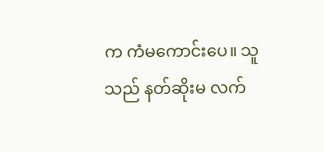က ကံမကောင်းပေ။ သူသည် နတ်ဆိုးမ လက်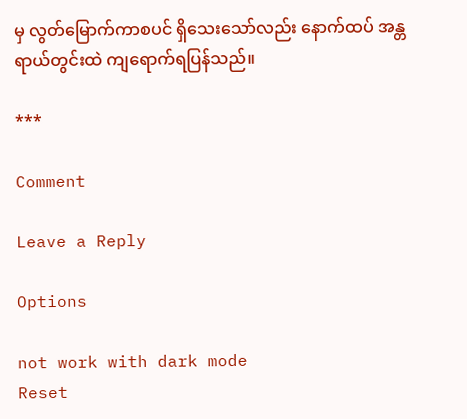မှ လွတ်မြောက်ကာစပင် ရှိသေးသော်လည်း နောက်ထပ် အန္တရာယ်တွင်းထဲ ကျရောက်ရပြန်သည်။

***

Comment

Leave a Reply

Options

not work with dark mode
Reset